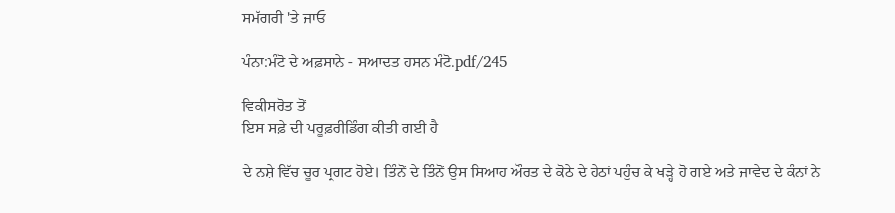ਸਮੱਗਰੀ 'ਤੇ ਜਾਓ

ਪੰਨਾ:ਮੰਟੋ ਦੇ ਅਫ਼ਸਾਨੇ - ਸਆਦਤ ਹਸਨ ਮੰਟੋ.pdf/245

ਵਿਕੀਸਰੋਤ ਤੋਂ
ਇਸ ਸਫ਼ੇ ਦੀ ਪਰੂਫ਼ਰੀਡਿੰਗ ਕੀਤੀ ਗਈ ਹੈ

ਦੇ ਨਸ਼ੇ ਵਿੱਚ ਚੂਰ ਪ੍ਰਗਟ ਹੋਏ। ਤਿੰਨੋਂ ਦੇ ਤਿੰਨੋਂ ਉਸ ਸਿਆਹ ਔਰਤ ਦੇ ਕੋਠੇ ਦੇ ਹੇਠਾਂ ਪਹੁੰਚ ਕੇ ਖੜ੍ਹੇ ਹੋ ਗਏ ਅਤੇ ਜਾਵੇਦ ਦੇ ਕੰਨਾਂ ਨੇ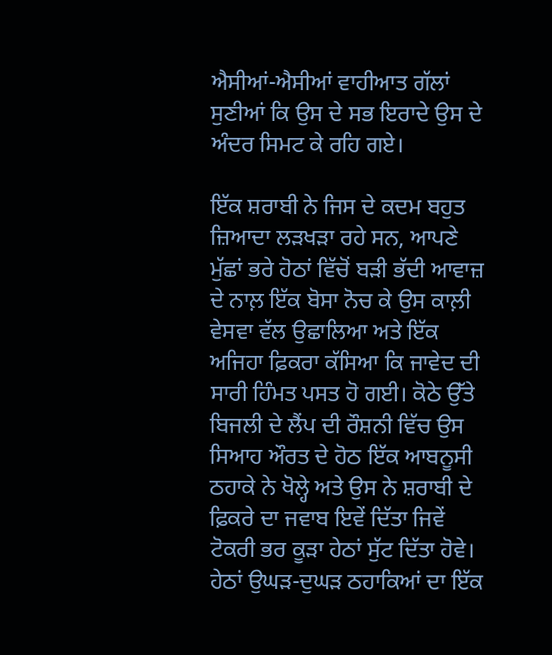ਐਸੀਆਂ-ਐਸੀਆਂ ਵਾਹੀਆਤ ਗੱਲਾਂ ਸੁਣੀਆਂ ਕਿ ਉਸ ਦੇ ਸਭ ਇਰਾਦੇ ਉਸ ਦੇ ਅੰਦਰ ਸਿਮਟ ਕੇ ਰਹਿ ਗਏ।

ਇੱਕ ਸ਼ਰਾਬੀ ਨੇ ਜਿਸ ਦੇ ਕਦਮ ਬਹੁਤ ਜ਼ਿਆਦਾ ਲੜਖੜਾ ਰਹੇ ਸਨ, ਆਪਣੇ ਮੁੱਛਾਂ ਭਰੇ ਹੋਠਾਂ ਵਿੱਚੋਂ ਬੜੀ ਭੱਦੀ ਆਵਾਜ਼ ਦੇ ਨਾਲ਼ ਇੱਕ ਬੋਸਾ ਨੋਚ ਕੇ ਉਸ ਕਾਲ਼ੀ ਵੇਸਵਾ ਵੱਲ ਉਛਾਲਿਆ ਅਤੇ ਇੱਕ ਅਜਿਹਾ ਫ਼ਿਕਰਾ ਕੱਸਿਆ ਕਿ ਜਾਵੇਦ ਦੀ ਸਾਰੀ ਹਿੰਮਤ ਪਸਤ ਹੋ ਗਈ। ਕੋਠੇ ਉੱਤੇ ਬਿਜਲੀ ਦੇ ਲੈਂਪ ਦੀ ਰੌਸ਼ਨੀ ਵਿੱਚ ਉਸ ਸਿਆਹ ਔਰਤ ਦੇ ਹੋਠ ਇੱਕ ਆਬਨੂਸੀ ਠਹਾਕੇ ਨੇ ਖੋਲ੍ਹੇ ਅਤੇ ਉਸ ਨੇ ਸ਼ਰਾਬੀ ਦੇ ਫ਼ਿਕਰੇ ਦਾ ਜਵਾਬ ਇਵੇਂ ਦਿੱਤਾ ਜਿਵੇਂ ਟੋਕਰੀ ਭਰ ਕੂੜਾ ਹੇਠਾਂ ਸੁੱਟ ਦਿੱਤਾ ਹੋਵੇ। ਹੇਠਾਂ ਉਘੜ-ਦੁਘੜ ਠਹਾਕਿਆਂ ਦਾ ਇੱਕ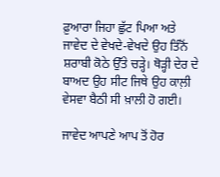ਫ਼ੁਆਰਾ ਜਿਹਾ ਛੁੱਟ ਪਿਆ ਅਤੇ ਜਾਵੇਦ ਦੇ ਵੇਖਦੇ-ਵੇਖਦੇ ਉਹ ਤਿੰਨੋਂ ਸ਼ਰਾਬੀ ਕੋਠੇ ਉੱਤੇ ਚੜ੍ਹੇ। ਥੋੜ੍ਹੀ ਦੇਰ ਦੇ ਬਾਅਦ ਉਹ ਸੀਟ ਜਿਥੇ ਉਹ ਕਾਲ਼ੀ ਵੇਸਵਾ ਬੈਠੀ ਸੀ ਖ਼ਾਲੀ ਹੋ ਗਈ।

ਜਾਵੇਦ ਆਪਣੇ ਆਪ ਤੋਂ ਹੋਰ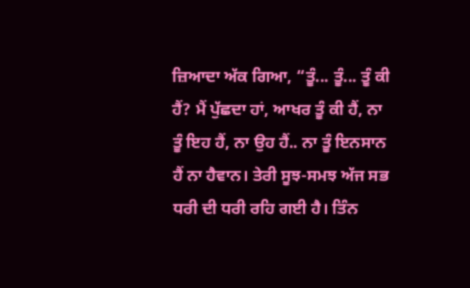ਜ਼ਿਆਦਾ ਅੱਕ ਗਿਆ, “ਤੂੰ... ਤੂੰ... ਤੂੰ ਕੀ ਹੈਂ? ਮੈਂ ਪੁੱਛਦਾ ਹਾਂ, ਆਖਰ ਤੂੰ ਕੀ ਹੈਂ, ਨਾ ਤੂੰ ਇਹ ਹੈਂ, ਨਾ ਉਹ ਹੈਂ.. ਨਾ ਤੂੰ ਇਨਸਾਨ ਹੈਂ ਨਾ ਹੈਵਾਨ। ਤੇਰੀ ਸੂਝ-ਸਮਝ ਅੱਜ ਸਭ ਧਰੀ ਦੀ ਧਰੀ ਰਹਿ ਗਈ ਹੈ। ਤਿੰਨ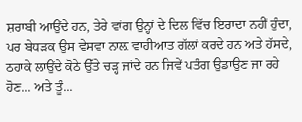ਸ਼ਰਾਬੀ ਆਉਂਦੇ ਹਨ, ਤੇਰੇ ਵਾਂਗ ਉਨ੍ਹਾਂ ਦੇ ਦਿਲ ਵਿੱਚ ਇਰਾਦਾ ਨਹੀਂ ਹੁੰਦਾ, ਪਰ ਬੇਧੜਕ ਉਸ ਵੇਸਵਾ ਨਾਲ਼ ਵਾਹੀਆਤ ਗੱਲਾਂ ਕਰਦੇ ਹਨ ਅਤੇ ਹੱਸਦੇ, ਠਹਾਕੇ ਲਾਉਂਦੇ ਕੋਠੇ ਉੱਤੇ ਚੜ੍ਹ ਜਾਂਦੇ ਹਨ ਜਿਵੇਂ ਪਤੰਗ ਉਡਾਉਣ ਜਾ ਰਹੇ ਹੋਣ... ਅਤੇ ਤੂੰ...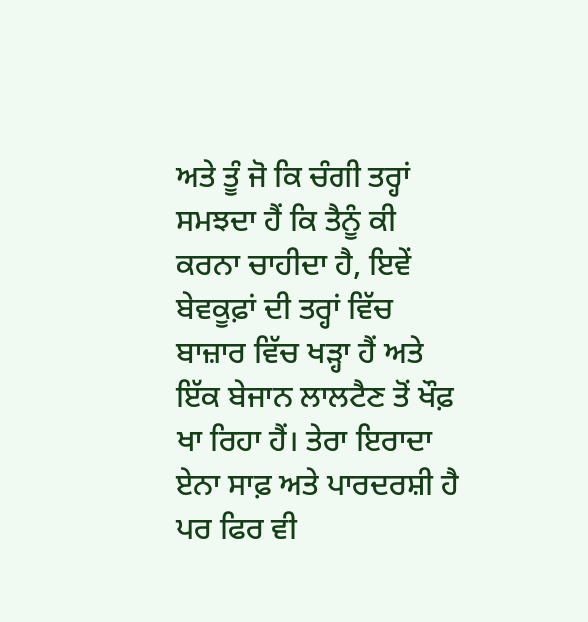ਅਤੇ ਤੂੰ ਜੋ ਕਿ ਚੰਗੀ ਤਰ੍ਹਾਂ ਸਮਝਦਾ ਹੈਂ ਕਿ ਤੈਨੂੰ ਕੀ ਕਰਨਾ ਚਾਹੀਦਾ ਹੈ, ਇਵੇਂ ਬੇਵਕੂਫ਼ਾਂ ਦੀ ਤਰ੍ਹਾਂ ਵਿੱਚ ਬਾਜ਼ਾਰ ਵਿੱਚ ਖੜ੍ਹਾ ਹੈਂ ਅਤੇ ਇੱਕ ਬੇਜਾਨ ਲਾਲਟੈਣ ਤੋਂ ਖੌਫ਼ ਖਾ ਰਿਹਾ ਹੈਂ। ਤੇਰਾ ਇਰਾਦਾ ਏਨਾ ਸਾਫ਼ ਅਤੇ ਪਾਰਦਰਸ਼ੀ ਹੈ ਪਰ ਫਿਰ ਵੀ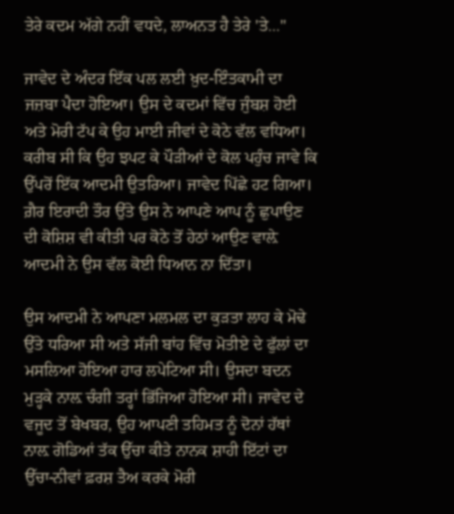ਤੇਰੇ ਕਦਮ ਅੱਗੇ ਨਹੀਂ ਵਧਦੇ, ਲਾਅਨਤ ਹੈ ਤੇਰੇ 'ਤੇ..."

ਜਾਵੇਦ ਦੇ ਅੰਦਰ ਇੱਕ ਪਲ ਲਈ ਖ਼ੁਦ-ਇੰਤਕਾਮੀ ਦਾ ਜਜ਼ਬਾ ਪੈਦਾ ਹੋਇਆ। ਉਸ ਦੇ ਕਦਮਾਂ ਵਿੱਚ ਜੁੰਬਸ਼ ਹੋਈ ਅਤੇ ਮੋਰੀ ਟੱਪ ਕੇ ਉਹ ਮਾਈ ਜੀਵਾਂ ਦੇ ਕੋਠੇ ਵੱਲ ਵਧਿਆ। ਕਰੀਬ ਸੀ ਕਿ ਉਹ ਝਪਟ ਕੇ ਪੌੜੀਆਂ ਦੇ ਕੋਲ ਪਹੁੰਚ ਜਾਵੇ ਕਿ ਉੱਪਰੋਂ ਇੱਕ ਆਦਮੀ ਉਤਰਿਆ। ਜਾਵੇਦ ਪਿੱਛੇ ਹਟ ਗਿਆ। ਗ਼ੈਰ ਇਰਾਦੀ ਤੌਰ ਉੱਤੇ ਉਸ ਨੇ ਆਪਣੇ ਆਪ ਨੂੰ ਛੁਪਾਉਣ ਦੀ ਕੋਸ਼ਿਸ਼ ਵੀ ਕੀਤੀ ਪਰ ਕੋਠੇ ਤੋਂ ਹੇਠਾਂ ਆਉਣ ਵਾਲ਼ੇ ਆਦਮੀ ਨੇ ਉਸ ਵੱਲ ਕੋਈ ਧਿਆਨ ਨਾ ਦਿੱਤਾ।

ਉਸ ਆਦਮੀ ਨੇ ਆਪਣਾ ਮਲਮਲ ਦਾ ਕੁੜਤਾ ਲਾਹ ਕੇ ਮੋਢੇ ਉੱਤੇ ਧਰਿਆ ਸੀ ਅਤੇ ਸੱਜੀ ਬਾਂਹ ਵਿੱਚ ਮੋਤੀਏ ਦੇ ਫੁੱਲਾਂ ਦਾ ਮਸਲਿਆ ਹੋਇਆ ਹਾਰ ਲਪੇਟਿਆ ਸੀ। ਉਸਦਾ ਬਦਨ ਮੁੜ੍ਹਕੇ ਨਾਲ਼ ਚੰਗੀ ਤਰ੍ਹਾਂ ਭਿੱਜਿਆ ਹੋਇਆ ਸੀ। ਜਾਵੇਦ ਦੇ ਵਜੂਦ ਤੋਂ ਬੇਖਬਰ, ਉਹ ਆਪਣੀ ਤਹਿਮਤ ਨੂੰ ਦੋਨਾਂ ਹੱਥਾਂ ਨਾਲ਼ ਗੋਡਿਆਂ ਤੱਕ ਉੱਚਾ ਕੀਤੇ ਨਾਨਕ ਸ਼ਾਹੀ ਇੱਟਾਂ ਦਾ ਉੱਚਾ-ਨੀਵਾਂ ਫ਼ਰਸ਼ ਤੈਅ ਕਰਕੇ ਮੋਰੀ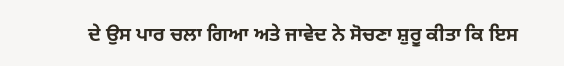ਦੇ ਉਸ ਪਾਰ ਚਲਾ ਗਿਆ ਅਤੇ ਜਾਵੇਦ ਨੇ ਸੋਚਣਾ ਸ਼ੁਰੂ ਕੀਤਾ ਕਿ ਇਸ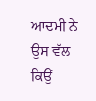ਆਦਮੀ ਨੇ ਉਸ ਵੱਲ ਕਿਉਂ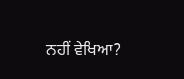ਨਹੀਂ ਵੇਖਿਆ?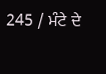245 / ਮੰਟੇ ਦੇ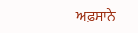ਅਫ਼ਸਾਨੇ